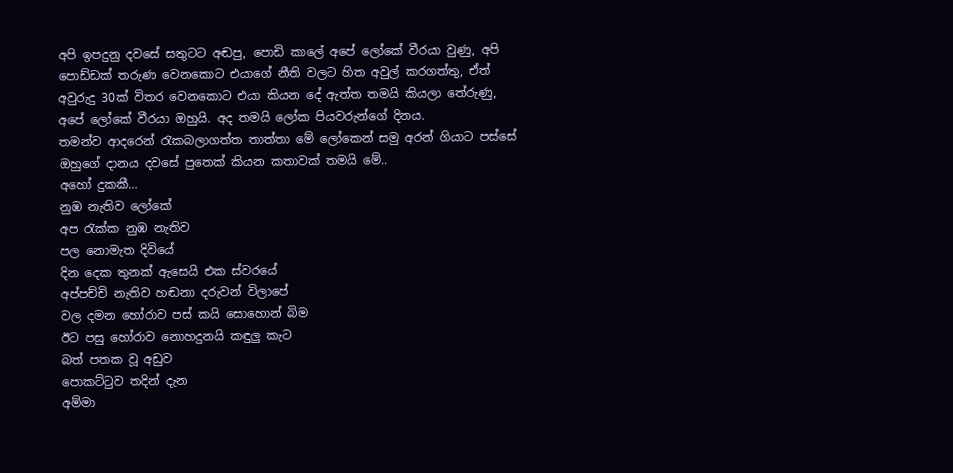අපි ඉපදුනු දවසේ සතුටට අඬපු, පොඩි කාලේ අපේ ලෝකේ වීරයා වුණු, අපි පොඩ්ඩක් තරුණ වෙනකොට එයාගේ නීති වලට හිත අවුල් කරගත්තු, ඒත් අවුරුදු 30ක් විතර වෙනකොට එයා කියන දේ ඇත්ත තමයි කියලා තේරුණු, අපේ ලෝකේ වීරයා ඔහුයි. අද තමයි ලෝක පියවරුන්ගේ දිනය.
තමන්ව ආදරෙන් රැකබලාගත්ත තාත්තා මේ ලෝකෙන් සමු අරන් ගියාට පස්සේ ඔහුගේ දානය දවසේ පුතෙක් කියන කතාවක් තමයි මේ..
අහෝ දුකකී…
නුඹ නැතිව ලෝකේ
අප රැක්ක නුඹ නැතිව
පල නොමැත දිවියේ
දින දෙක තුනක් ඇසෙයි එක ස්වරයේ
අප්පච්චි නැතිව හඬනා දරුවන් විලාපේ
වල දමන හෝරාව පස් කයි සොහොන් බිම
ඊට පසු හෝරාව නොහදුනයි කඳුලු කැට
බත් පතක වූ අඩුව
පොකට්ටුව තදින් දැන
අම්මා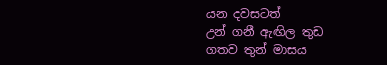යන දවසටත්
උන් ගනී ඇඟිල තුඩ
ගතව තුන් මාසය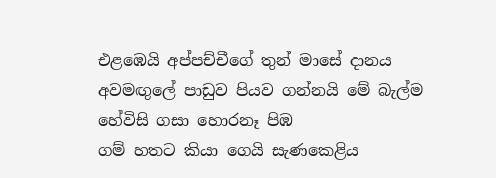එළඹෙයි අප්පච්චීගේ තුන් මාසේ දානය
අවමඟුලේ පාඩුව පියව ගන්නයි මේ බැල්ම
හේවිසි ගසා හොරනෑ පිඹ
ගම් හතට කියා ගෙයි සැණකෙළිය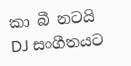කා බී නටයි DJ සංගීතයට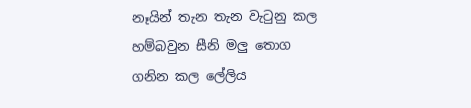නෑයින් තැන තැන වැටුනු කල
හම්බවුන සීනි මලු තොග
ගනින කල ලේලිය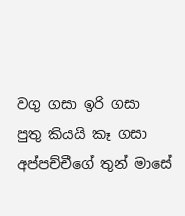වගු ගසා ඉරි ගසා
පුතු කියයි කෑ ගසා
අප්පච්චීගේ තුන් මාසේ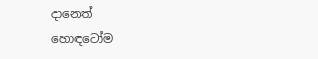දානෙත්
හොඳටෝම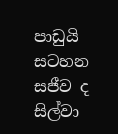පාඩුයි
සටහන සජීව ද සිල්වා